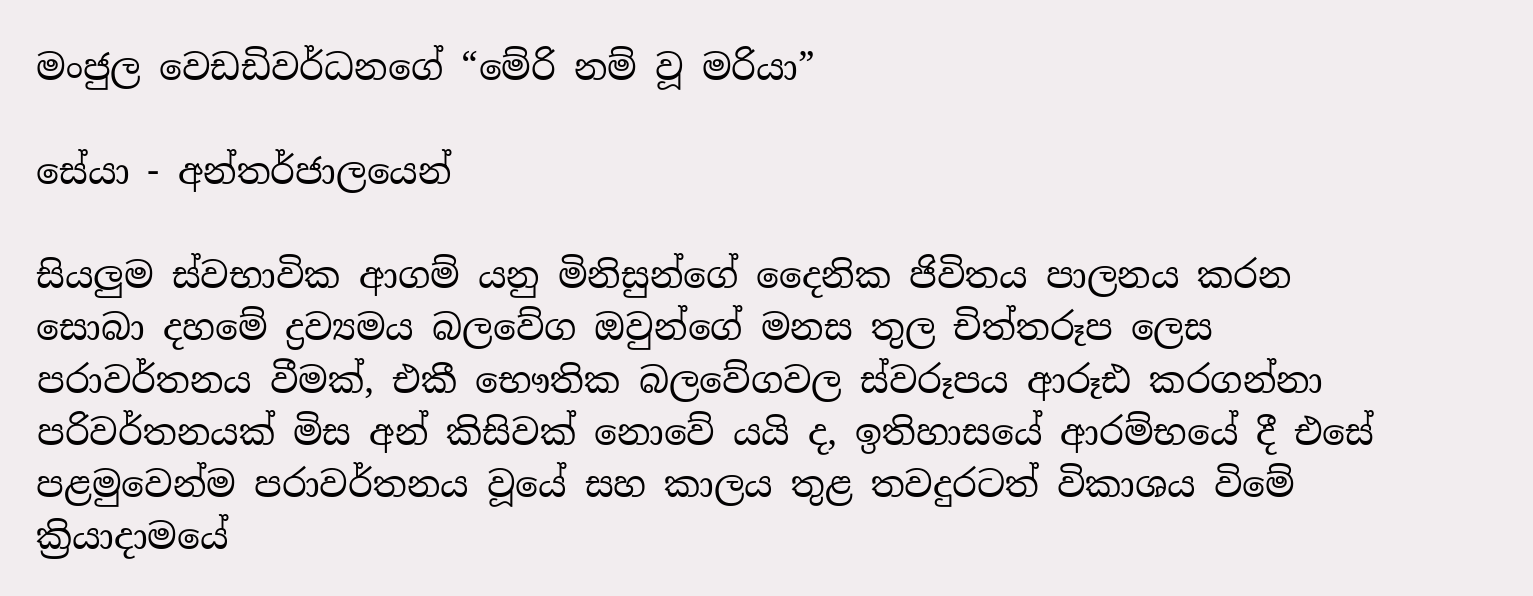මංජුල වෙඩඩිවර්ධනගේ “මේරි නම් වූ මරියා”

සේයා - අන්තර්ජාලයෙන්

සියලුම ස්වභාවික ආගම් යනු මිනිසුන්ගේ දෛනික ජිවිතය පාලනය කරන සොබා දහමේ ද්‍රව්‍යමය බලවේග ඔවුන්ගේ මනස තුල චිත්තරූප ලෙස පරාවර්තනය වීමක්, එකී භෞතික බලවේගවල ස්වරූපය ආරූඪ කරගන්නා පරිවර්තනයක් මිස අන් කිසිවක් නොවේ යයි ද, ඉතිහාසයේ ආරම්භයේ දී එසේ පළමුවෙන්ම පරාවර්තනය වූයේ සහ කාලය තුළ තවදුරටත් විකාශය විමේ ක්‍රියාදාමයේ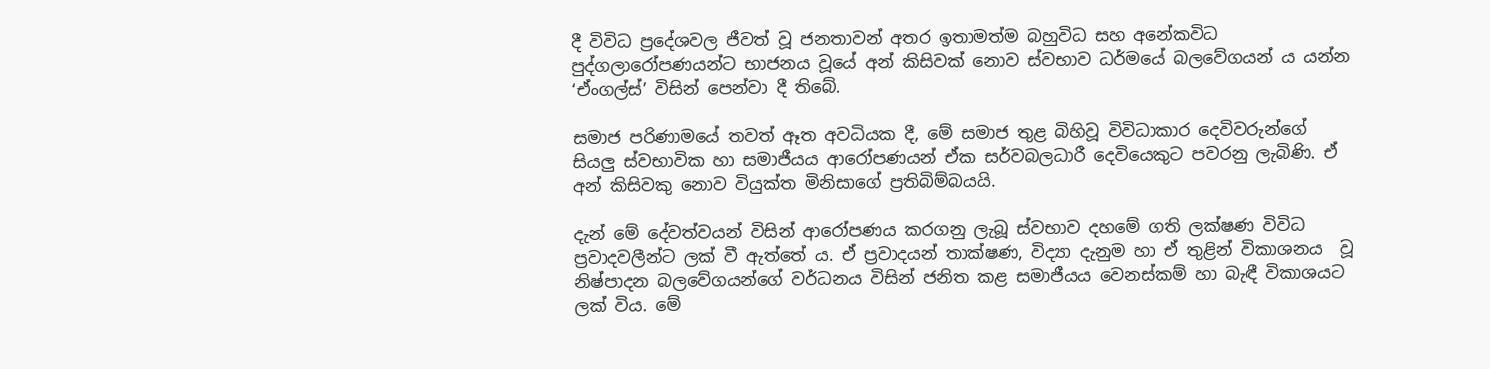දී විවිධ ප්‍රදේශවල ජීවත් වූ ජනතාවන් අතර ඉතාමත්ම බහුවිධ සහ අනේකවිධ පුද්ගලාරෝපණයන්ට භාජනය වූයේ අන් කිසිවක් නොව ස්වභාව ධර්මයේ බලවේගයන් ය යන්න ‘ඒංගල්ස්’ විසින් පෙන්වා දී තිබේ.

සමාජ පරිණාමයේ තවත් ඈත අවධියක දී, මේ සමාජ තුළ බිහිවූ විවිධාකාර දෙවිවරුන්ගේ සියලු ස්වභාවික හා සමාජීයය ආරෝපණයන් ඒක සර්වබලධාරී දෙවියෙකුට පවරනු ලැබිණි. ඒ අන් කිසිවකු නොව වියුක්ත මිනිසාගේ ප්‍රතිබිම්බයයි.

දැන් මේ දේවත්වයන් විසින් ආරෝපණය කරගනු ලැබූ ස්වභාව දහමේ ගති ලක්ෂණ විවිධ ප්‍රවාදවලීන්ට ලක් වී ඇත්තේ ය. ඒ ප්‍රවාදයන් තාක්ෂණ, විද්‍යා දැනුම හා ඒ තුළින් විකාශනය  වූ නිෂ්පාදන බලවේගයන්ගේ වර්ධනය විසින් ජනිත කළ සමාජීයය වෙනස්කම් හා බැඳී විකාශයට ලක් විය. මේ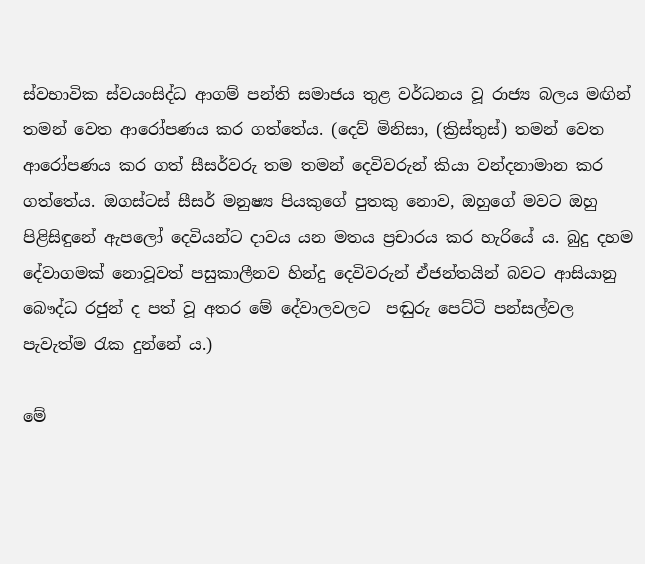ස්වභාවික ස්වයංසිද්ධ ආගම් පන්ති සමාජය තුළ වර්ධනය වූ රාජ්‍ය බලය මඟින් තමන් වෙත ආරෝපණය කර ගත්තේය. (දෙව් මිනිසා, (ක්‍රිස්තුස්) තමන් වෙත ආරෝපණය කර ගත් සීසර්වරු තම තමන් දෙවිවරුන් කියා වන්දනාමාන කර ගත්තේය. ඔගස්ටස් සීසර් මනුෂ්‍ය පියකුගේ පුතකු නොව, ඔහුගේ මවට ඔහු පිළිසිඳුනේ ඇපලෝ දෙවියන්ට දාවය යන මතය ප්‍රචාරය කර හැරියේ ය. බුදු දහම දේවාගමක් නොවූවත් පසුකාලීනව හින්දු දෙවිවරුන් ඒජන්තයින් බවට ආසියානු බෞද්ධ රජුන් ද පත් වූ අතර මේ දේවාලවලට  පඬුරු පෙට්ටි පන්සල්වල පැවැත්ම රැක දුන්නේ ය.)

මේ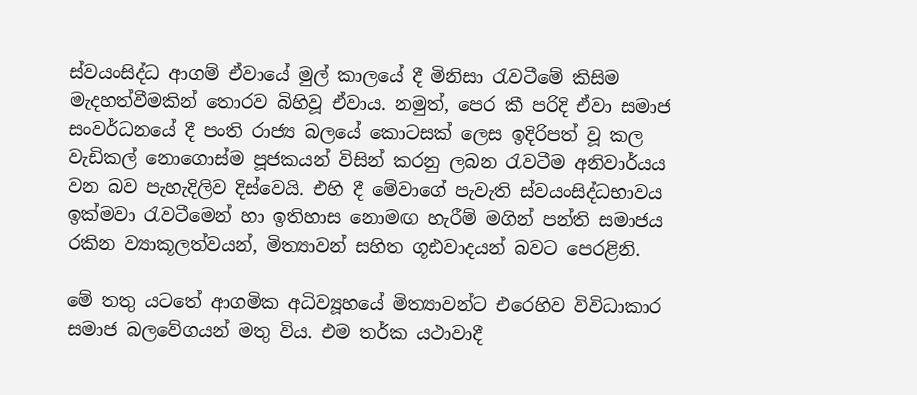ස්වයංසිද්ධ ආගම් ඒවායේ මුල් කාලයේ දී මිනිසා රැවටීමේ කිසිම මැදහත්වීමකින් තොරව බිහිවූ ඒවාය. නමුත්, පෙර කී පරිදි ඒවා සමාජ සංවර්ධනයේ දී පංති රාජ්‍ය බලයේ කොටසක් ලෙස ඉදිරිපත් වූ කල වැඩිකල් නොගොස්ම පූජකයන් විසින් කරනු ලබන රැවටීම අනිවාර්යය වන බව පැහැදිලිව දිස්වෙයි. එහි දී මේවාගේ පැවැති ස්වයංසිද්ධභාවය ඉක්මවා රැවටීමෙන් හා ඉතිහාස නොමඟ හැරීම් මගින් පන්ති සමාජය රකින ව්‍යාකූලත්වයන්, මිත්‍යාවන් සහිත ගූඪවාදයන් බවට පෙරළිනි.

මේ තතු යටතේ ආගමික අධිව්‍යූහයේ මිත්‍යාවන්ට එරෙහිව විවිධාකාර සමාජ බලවේගයන් මතු විය. එම තර්ක යථාවාදී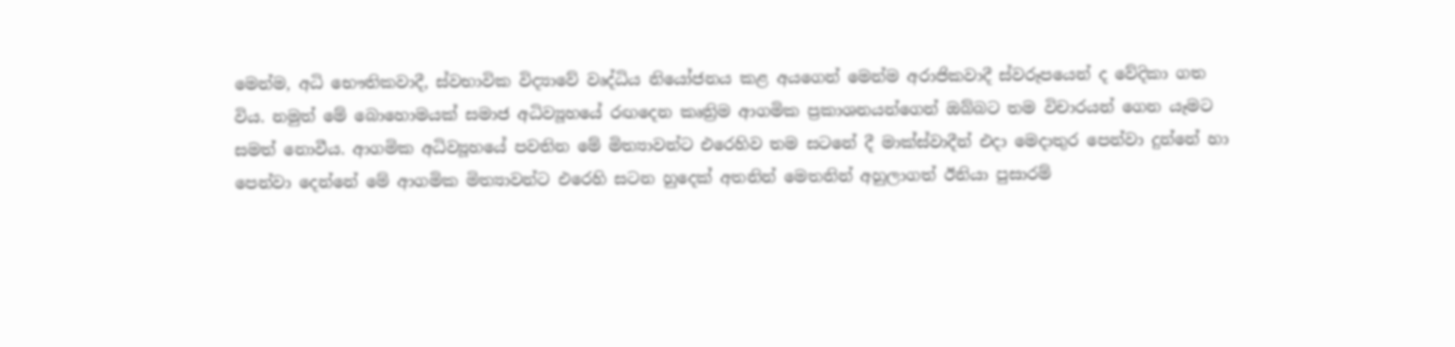මෙන්ම, අධි භෞතිකවාදී, ස්වභාවික විද්‍යාවේ වෘද්ධිය නියෝජනය කළ අයගෙන් මෙන්ම අරාජිකවාදී ස්වරූපයෙන් ද වේදිකා ගත විය. නමුත් මේ බොහොමයක් සමාජ අධිව්‍යූහයේ රඟදෙන කෘත්‍රිම ආගමික ප්‍රකාශනයන්ගෙන් ඔබ්බට තම විචාරයන් ගෙන යෑමට සමත් නොවීය. ආගමික අධිව්‍යූහයේ පවතින මේ මිත්‍යාවන්ට එරෙහිව තම සටනේ දී මාක්ස්වාදීන් එදා මෙදාතුර පෙන්වා දුන්නේ හා පෙන්වා දෙන්නේ මේ ආගමික මිත්‍යාවන්ට එරෙහි සටන හුදෙක් අතනින් මෙතනින් අහුලාගත් ඊනියා පුසාරම්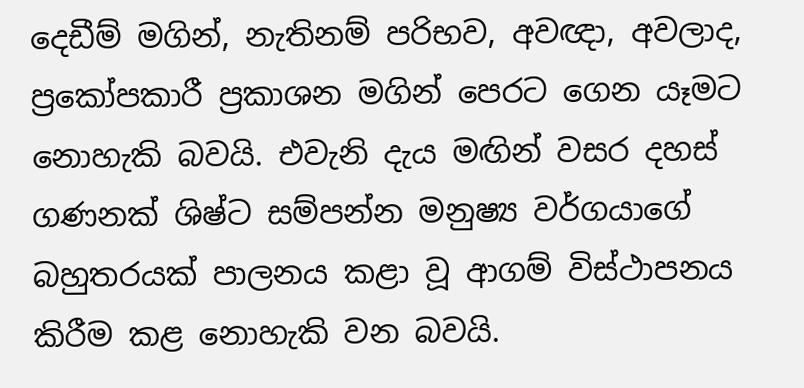දෙඩීම් මගින්, නැතිනම් පරිභව, අවඥා, අවලාද, ප්‍රකෝපකාරී ප්‍රකාශන මගින් පෙරට ගෙන යෑමට නොහැකි බවයි. එවැනි දැය මඟින් වසර දහස් ගණනක් ශිෂ්ට සම්පන්න මනුෂ්‍ය වර්ගයාගේ බහුතරයක් පාලනය කළා වූ ආගම් විස්ථාපනය කිරීම කළ නොහැකි වන බවයි.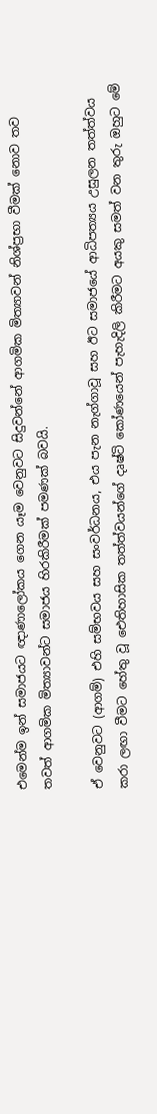එමෙන්ම ඉන් සමාජයට ඥාණාලෝකය ගෙන යෑම වෙනුවට සිදුවන්නේ ආගමික මිත්‍යාවන් නිශ්ප්‍රභා වීමක් නොව තව තවත් ආගමික මිත්‍යාවන්ට සමාජය හිරකිරීමක් පමණක් බවයි.

ඒ වෙනුවට (ආගම්) එහි සම්භවය සහ සංවර්ධනය, එය පැන නැග්ගාවූ සහ ඊට සමාජයේ ආධිපත්‍යය උසුලන තත්ත්වය කරා ලඟා වීමට හේතු වූ ඓතිහාසික තත්ත්වයන්ගේ දෘෂ්ටි කෝණයෙන් පැහැදිලි කිරීමට අයකු සමත් වන තුරු ඔහුට මේ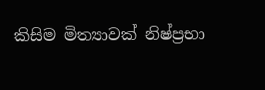කිසිම මිත්‍යාවක් නිෂ්ප්‍රභා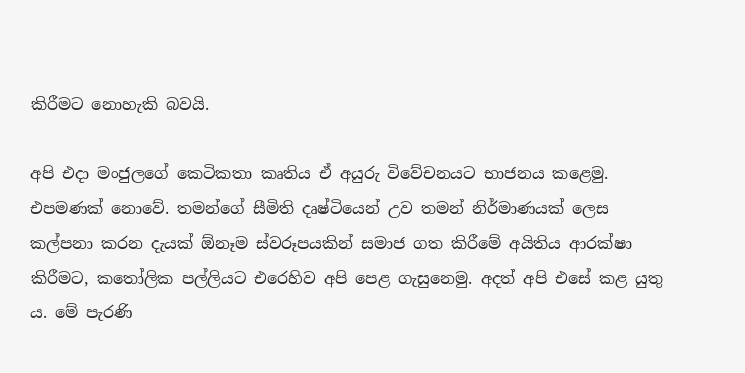කිරීමට නොහැකි බවයි.

අපි එදා මංජුලගේ කෙටිකතා කෘතිය ඒ අයුරු විවේචනයට භාජනය කළෙමු. එපමණක් නොවේ. තමන්ගේ සීමිති දෘෂ්ටියෙන් උව තමන් නිර්මාණයක් ලෙස කල්පනා කරන දැයක් ඕනෑම ස්වරූපයකින් සමාජ ගත කිරීමේ අයිතිය ආරක්ෂා කිරීමට, කතෝලික පල්ලියට එරෙහිව අපි පෙළ ගැසුනෙමු. අදත් අපි එසේ කළ යුතු ය. මේ පැරණි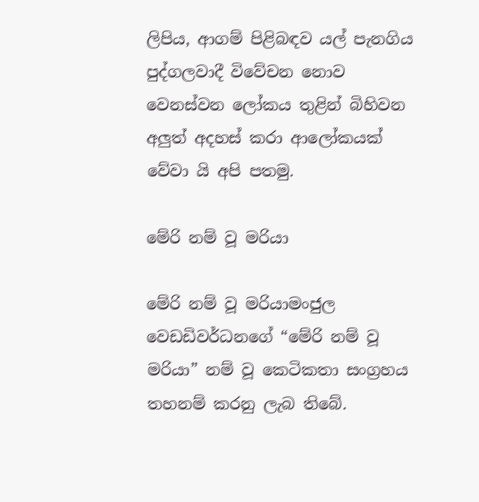ලිපිය, ආගම් පිළිබඳව යල් පැනගිය පුද්ගලවාදී විවේචන නොව වෙනස්වන ලෝකය තුළින් බිහිවන අලුත් අදහස් කරා ආලෝකයක් වේවා යි අපි පතමු.

මේරි නම් වූ මරියා

මේරි නම් වූ මරියාමංජුල වෙඩඩිවර්ධනගේ “මේරි නම් වූ මරියා” නම් වූ කෙටිකතා සංග්‍රහය තහනම් කරනු ලැබ තිබේ.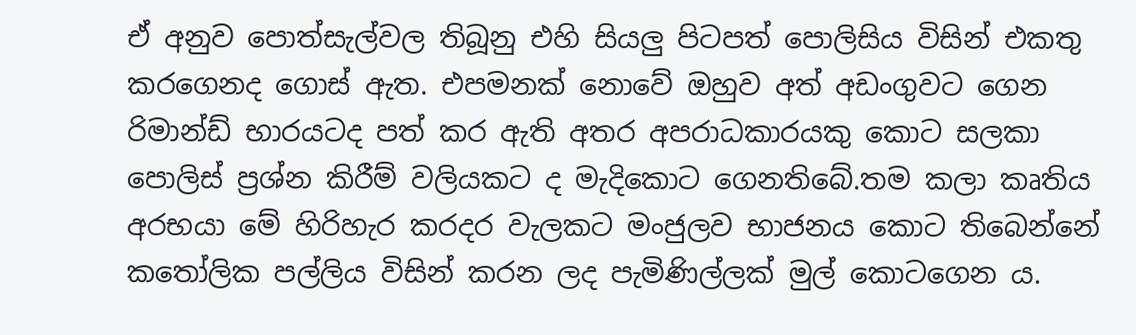ඒ අනුව පොත්සැල්වල තිබූනු එහි සියලු පිටපත් පොලිසිය විසින් එකතු කරගෙනද ගොස් ඇත. එපමනක් නොවේ ඔහුව අත් අඩංගුවට ගෙන රිමාන්ඩ් භාරයටද පත් කර ඇති අතර අපරාධකාරයකු කොට සලකා පොලිස් ප්‍රශ්න කිරීම් වලියකට ද මැදිකොට ගෙනතිබේ.තම කලා කෘතිය අරභයා මේ හිරිහැර කරදර වැලකට මංජුලව භාජනය කොට තිබෙන්නේ කතෝලික පල්ලිය විසින් කරන ලද පැමිණිල්ලක් මුල් කොටගෙන ය.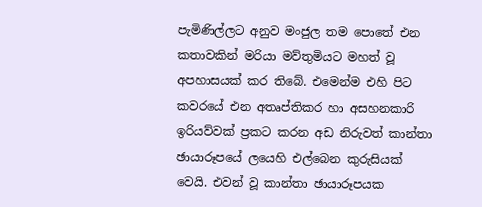පැමිණිල්ලට අනුව මංජුල තම පොතේ එන කතාවකින් මරියා මව්තුමියට මහත් වූ අපහාසයක් කර තිබේ. එමෙන්ම එහි පිට කවරයේ එන අතෘප්තිකර හා අසහනකාරි ඉරියව්වක් ප්‍රකට කරන අඩ නිරුවත් කාන්තා ඡායාරූපයේ ලයෙහි එල්බෙන කුරුසියක් වෙයි. එවන් වූ කාන්තා ඡායාරූපයක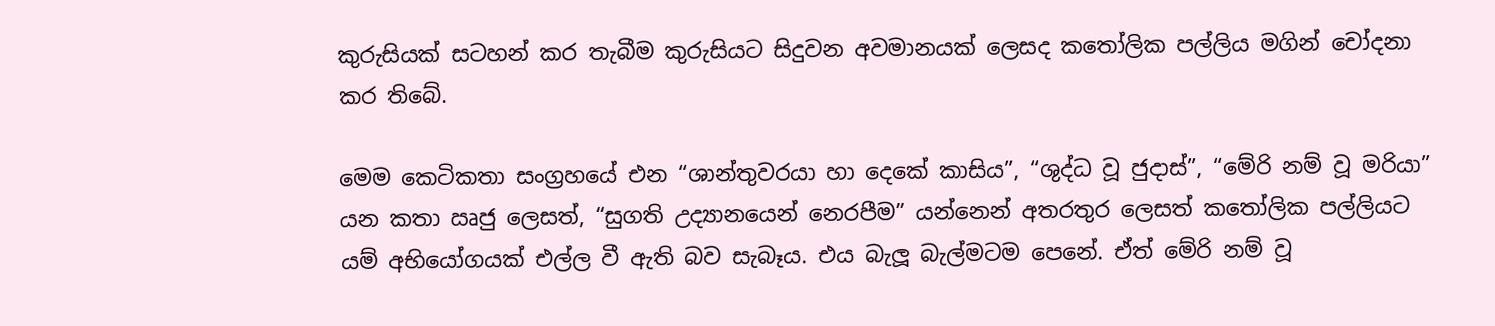කුරුසියක් සටහන් කර තැබීම කුරුසියට සිදුවන අවමානයක් ලෙසද කතෝලික පල්ලිය මගින් චෝදනා කර තිබේ.

මෙම කෙටිකතා සංග්‍රහයේ එන “ශාන්තුවරයා හා දෙකේ කාසිය”, “ශුද්ධ වූ ජුදාස්”, “මේරි නම් වූ මරියා” යන කතා ඍජු ලෙසත්, “සුගති උද්‍යානයෙන් නෙරපීම” යන්නෙන් අතරතුර ලෙසත් කතෝලික පල්ලියට යම් අභියෝගයක් එල්ල වී ඇති බව සැබෑය. එය බැලූ බැල්මටම පෙනේ. ඒත් මේරි නම් වූ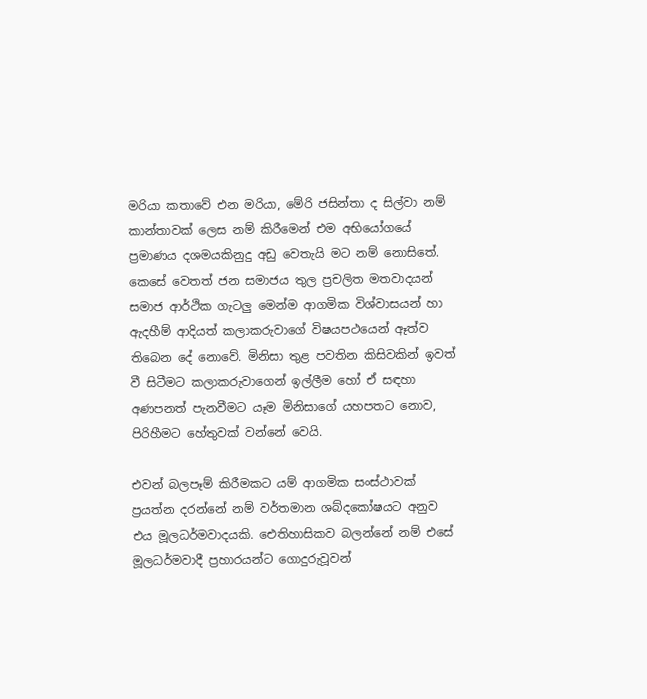මරියා කතාවේ එන මරියා, මේරි ජසින්තා ද සිල්වා නම් කාන්තාවක් ලෙස නම් කිරීමෙන් එම අභියෝගයේ ප්‍රමාණය දශමයකිනුදු අඩු වෙතැයි මට නම් නොසිතේ. කෙසේ වෙතත් ජන සමාජය තුල ප්‍රචලිත මතවාදයන් සමාජ ආර්ථික ගැටලු මෙන්ම ආගමික විශ්වාසයන් හා ඇදහීම් ආදියත් කලාකරුවාගේ විෂයපථයෙන් ඈත්ව තිබෙන දේ නොවේ. මිනිසා තුළ පවතින කිසිවකින් ඉවත් වී සිටීමට කලාකරුවාගෙන් ඉල්ලීම හෝ ඒ සඳහා අණපනත් පැනවීමට යෑම මිනිසාගේ යහපතට නොව, පිරිහීමට හේතුවක් වන්නේ වෙයි.

එවන් බලපෑම් කිරීමකට යම් ආගමික සංස්ථාවක් ප්‍රයත්න දරන්නේ නම් වර්තමාන ශබ්දකෝෂයට අනුව එය මූලධර්මවාදයකි. ඓතිහාසිකව බලන්නේ නම් එසේ මූලධර්මවාදී ප්‍රහාරයන්ට ගොදුරුවූවන්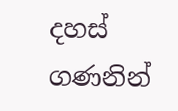දහස් ගණනින්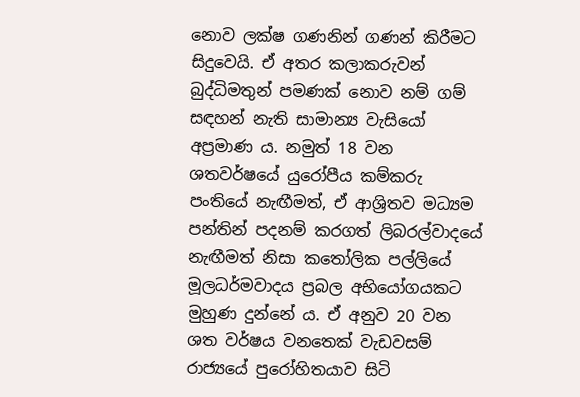නොව ලක්ෂ ගණනින් ගණන් කිරීමට සිදුවෙයි. ඒ අතර කලාකරුවන් බුද්ධිමතුන් පමණක් නොව නම් ගම් සඳහන් නැති සාමාන්‍ය වැසියෝ අප්‍රමාණ ය. නමුත් 18 වන ශතවර්ෂයේ යුරෝපීය කම්කරු පංතියේ නැඟීමත්, ඒ ආශ්‍රිතව මධ්‍යම පන්තින් පදනම් කරගත් ලිබරල්වාදයේ නැඟීමත් නිසා කතෝලික පල්ලියේ මූලධර්මවාදය ප්‍රබල අභියෝගයකට මුහුණ දුන්නේ ය. ඒ අනුව 20 වන ශත වර්ෂය වනතෙක් වැඩවසම් රාජ්‍යයේ පුරෝහිතයාව සිටි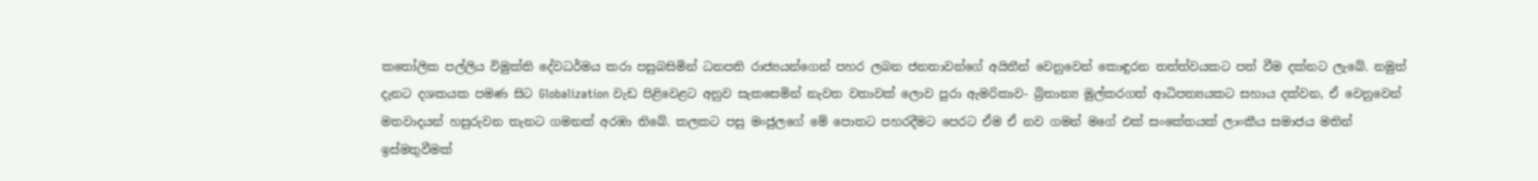කතෝලික පල්ලිය විමුක්ති දේවධර්මය කරා පසුබසිමින් ධනපති රාජ්‍යයන්ගෙන් පහර ලබන ජනතාවන්ගේ අයිතීන් වෙනුවෙන් කොඳුරන තත්ත්වයකට පත් වීම දක්නට ලැබේ. නමුත් දැනට දශකයක පමණ සිට Globalization වැඩ පිළිවෙළට අනුව සැකසෙමින් නැවත වතාවක් ලොව පුරා ඇමරිකාව- බ්‍රිතාන්‍ය මුල්කරගත් ආධිපත්‍යයකට සහාය දක්වන, ඒ වෙනුවෙන් මතවාදයන් හසුරුවන තැනට ගමනක් අරඹා තිබේ. කලකට පසු මංජුලගේ මේ පොතට පහරදීමට පෙරට ඒම ඒ නව ගමන් මගේ එක් සංකේතයක් ලාංකීය සමාජය මතින් ඉස්මතුවීමක්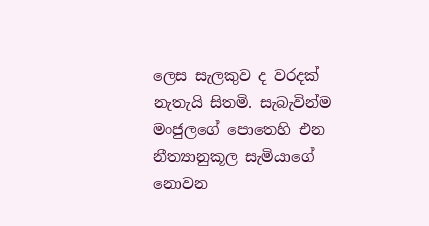ලෙස සැලකුව ද වරදක් නැතැයි සිතමි. සැබැවින්ම මංජුලගේ පොතෙහි එන නීත්‍යානුකූල සැමියාගේ නොවන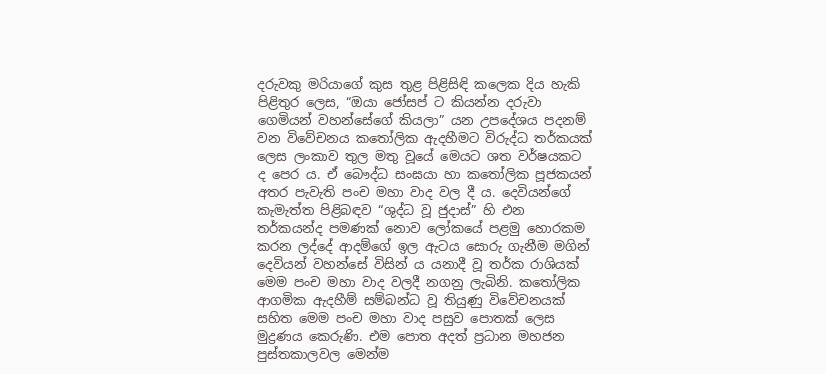දරුවකු මරියාගේ කුස තුළ පිළිසිඳි කලෙක දිය හැකි පිළිතුර ලෙස, “ඔයා ජෝසප් ට කියන්න දරුවා ගෙමියන් වහන්සේගේ කියලා” යන උපදේශය පදනම් වන විවේචනය කතෝලික ඇදහීමට විරුද්ධ තර්කයක් ලෙස ලංකාව තුල මතු වූයේ මෙයට ශත වර්ෂයකට ද පෙර ය. ඒ බෞද්ධ සංඝයා හා කතෝලික පූජකයන් අතර පැවැති පංච මහා වාද වල දී ය. දෙවියන්ගේ කැමැත්ත පිළිබඳව “ශුද්ධ වූ ජුදාස්” හි එන තර්කයන්ද පමණක් නොව ලෝකයේ පළමු හොරකම කරන ලද්දේ ආදම්ගේ ඉල ඇටය සොරු ගැනීම මගින් දෙවියන් වහන්සේ විසින් ය යනාදී වූ තර්ක රාශියක් මෙම පංච මහා වාද වලදී නගනු ලැබිනි. කතෝලික ආගමික ඇදහීම් සම්බන්ධ වූ තියුණු විවේචනයක් සහිත මෙම පංච මහා වාද පසුව පොතක් ලෙස මුද්‍රණය කෙරුණි. එම පොත අදත් ප්‍රධාන මහජන පුස්තකාලවල මෙන්ම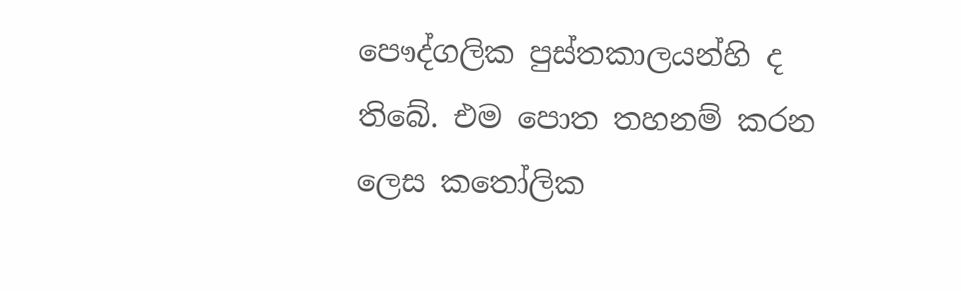පෞද්ගලික පුස්තකාලයන්හි ද තිබේ. එම පොත තහනම් කරන ලෙස කතෝලික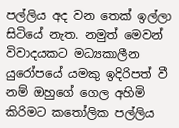පල්ලිය අද වන තෙක් ඉල්ලා සිටියේ නැත. නමුත් මෙවන් විවාදයකට මධ්‍යකාලීන යුරෝපයේ යමකු ඉදිරිපත් වී නම් ඔහුගේ ගෙල අහිමි කිරිමට කතෝලික පල්ලිය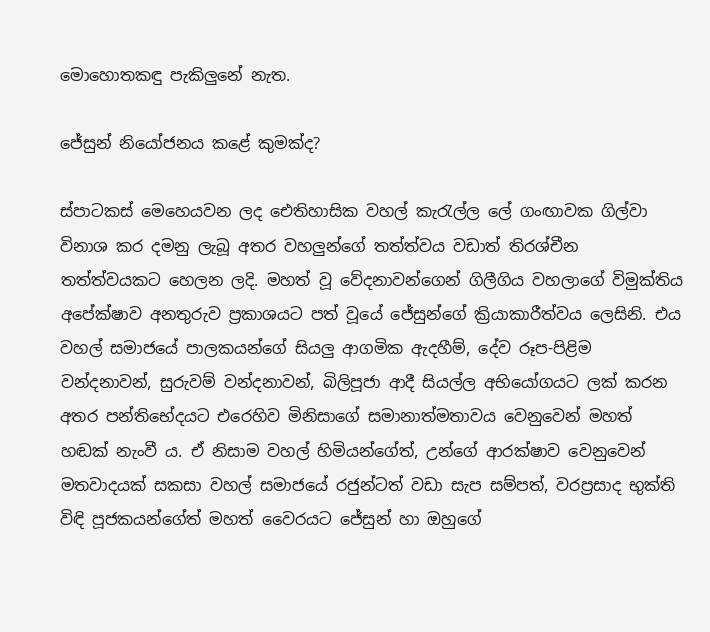මොහොතකඳු පැකිලුනේ නැත.

ජේසුන් නියෝජනය කළේ කුමක්ද?

ස්පාටකස් මෙහෙයවන ලද ඓතිහාසික වහල් කැරැල්ල ලේ ගංඟාවක ගිල්වා විනාශ කර දමනු ලැබූ අතර වහලුන්ගේ තත්ත්වය වඩාත් තිරශ්චීන තත්ත්වයකට හෙලන ලදි. මහත් වූ වේදනාවන්ගෙන් ගිලීගිය වහලාගේ විමුක්තිය අපේක්ෂාව අනතුරුව ප්‍රකාශයට පත් වූයේ ජේසුන්ගේ ක්‍රියාකාරීත්වය ලෙසිනි. එය වහල් සමාජයේ පාලකයන්ගේ සියලු ආගමික ඇදහීම්, දේව රූප-පිළිම වන්දනාවන්, සුරුවම් වන්දනාවන්, බිලිපූජා ආදී සියල්ල අභියෝගයට ලක් කරන අතර පන්තිභේදයට එරෙහිව මිනිසාගේ සමානාත්මතාවය වෙනුවෙන් මහත් හඬක් නැංවී ය. ඒ නිසාම වහල් හිමියන්ගේත්, උන්ගේ ආරක්ෂාව වෙනුවෙන් මතවාදයක් සකසා වහල් සමාජයේ රජුන්ටත් වඩා සැප සම්පත්, වරප්‍රසාද භුක්ති විඳි පූජකයන්ගේත් මහත් වෛරයට ජේසුන් හා ඔහුගේ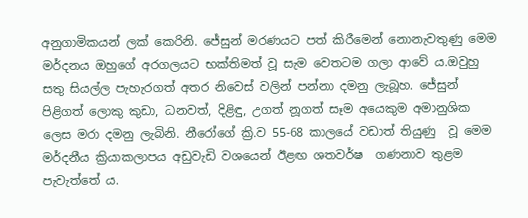අනුගාමිකයන් ලක් කෙරිනි. ජේසුන් මරණයට පත් කිරීමෙන් නොනැවතුණු මෙම මර්දනය ඔහුගේ අරගලයට භක්තිමත් වූ සැම වෙතටම ගලා ආවේ ය.ඔවුහු සතු සියල්ල පැහැරගත් අතර නිවෙස් වලින් පන්නා දමනු ලැබූහ. ජේසුන් පිළිගත් ලොකු කුඩා, ධනවත්, දිළිඳු, උගත් නූගත් සෑම අයෙකුම අමානුශික ලෙස මරා දමනු ලැබිනි. නීරෝගේ ක්‍රි.ව 55-68 කාලයේ වඩාත් තියුණු  වූ මෙම මර්දනීය ක්‍රියාකලාපය අඩුවැඩි වශයෙන් ඊළඟ ශතවර්ෂ  ගණනාව තුළම පැවැත්තේ ය.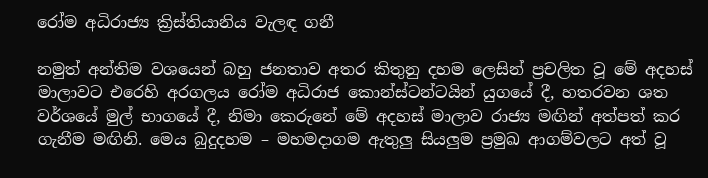රෝම අධිරාජ්‍ය ක්‍රිස්තියානිය වැලඳ ගනී

නමුත් අන්තිම වශයෙන් බහු ජනතාව අතර කිතුනු දහම ලෙසින් ප්‍රචලිත වූ මේ අදහස් මාලාවට එරෙහි අරගලය රෝම අධිරාජ කොන්ස්ටන්ටයින් යුගයේ දී, හතරවන ශත වර්ශයේ මුල් භාගයේ දී, නිමා කෙරුනේ මේ අදහස් මාලාව රාජ්‍ය මඟින් අත්පත් කර ගැනීම මඟිනි. මෙය බුදුදහම – මහමදාගම ඇතුලු සියලුම ප්‍රමුඛ ආගම්වලට අත් වූ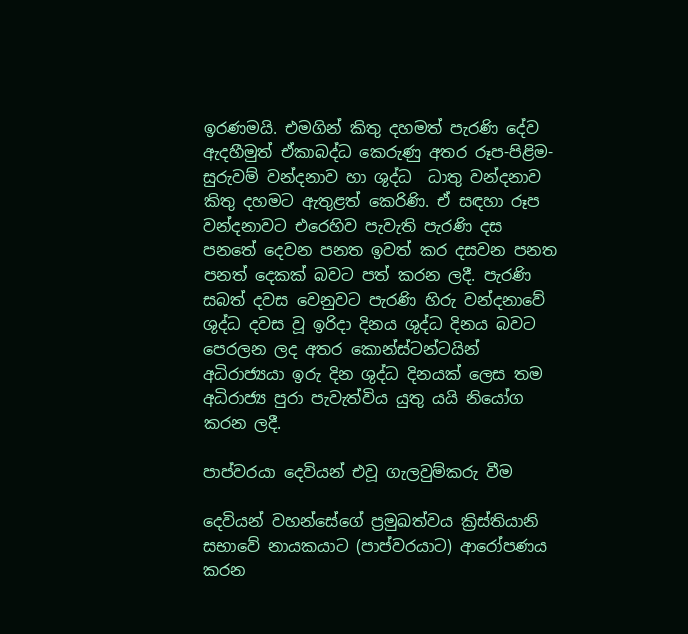ඉරණමයි. එමගින් කිතු දහමත් පැරණි දේව ඇදහීමුත් ඒකාබද්ධ කෙරුණු අතර රූප-පිළිම-සුරුවම් වන්දනාව හා ශුද්ධ  ධාතු වන්දනාව කිතු දහමට ඇතුළත් කෙරිණි. ඒ සඳහා රූප වන්දනාවට එරෙහිව පැවැති පැරණි දස පනතේ දෙවන පනත ඉවත් කර දසවන පනත පනත් දෙකක් බවට පත් කරන ලදී. පැරණි සබත් දවස වෙනුවට පැරණි හිරු වන්දනාවේ ශුද්ධ දවස වූ ඉරිදා දිනය ශුද්ධ දිනය බවට පෙරලන ලද අතර කොන්ස්ටන්ටයින් අධිරාජ්‍යයා ඉරු දින ශුද්ධ දිනයක් ලෙස තම අධිරාජ්‍ය පුරා පැවැත්විය යුතු යයි නියෝග කරන ලදී.

පාප්වරයා දෙවියන් එවූ ගැලවුම්කරු වීම

දෙවියන් වහන්සේගේ ප්‍රමුඛත්වය ක්‍රිස්තියානි සභාවේ නායකයාට (පාප්වරයාට) ආරෝපණය කරන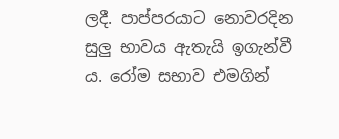ලදී. පාප්පරයාට නොවරදින සුලු භාවය ඇතැයි ඉගැන්වී ය. රෝම සභාව එමගින්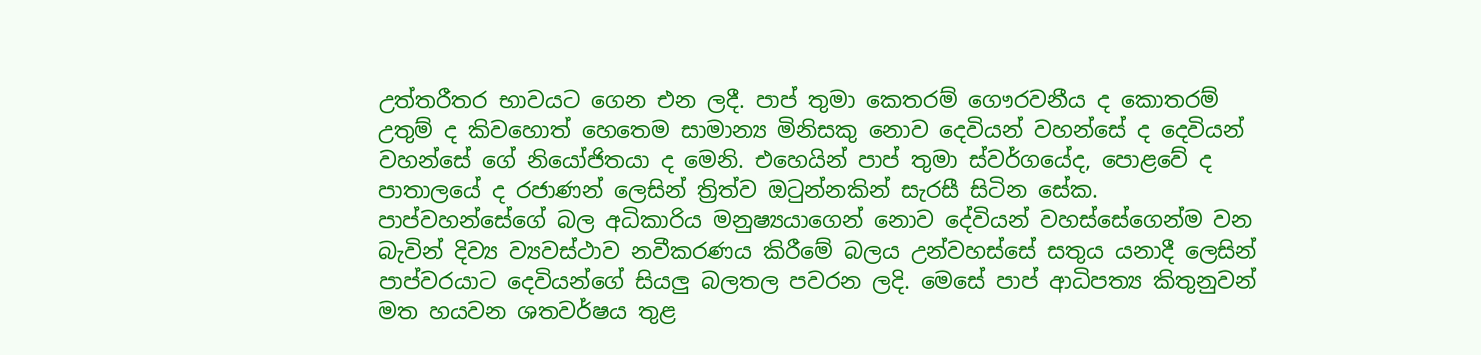උත්තරීතර භාවයට ගෙන එන ලදී. පාප් තුමා කෙතරම් ගෞරවනීය ද කොතරම් උතුම් ද කිවහොත් හෙතෙම සාමාන්‍ය මිනිසකු නොව දෙවියන් වහන්සේ ද දෙවියන් වහන්සේ ගේ නියෝජිතයා ද මෙනි. එහෙයින් පාප් තුමා ස්වර්ගයේද, පොළවේ ද පාතාලයේ ද රජාණන් ලෙසින් ත්‍රිත්ව ඔටුන්නකින් සැරසී සිටින සේක. පාප්වහන්සේගේ බල අධිකාරිය මනුෂ්‍යයාගෙන් නොව දේවියන් වහස්සේගෙන්ම වන බැවින් දිව්‍ය ව්‍යවස්ථාව නවීකරණය කිරීමේ බලය උන්වහස්සේ සතුය යනාදී ලෙසින් පාප්වරයාට දෙවියන්ගේ සියලු බලතල පවරන ලදි. මෙසේ පාප් ආධිපත්‍ය කිතුනුවන් මත හයවන ශතවර්ෂය තුළ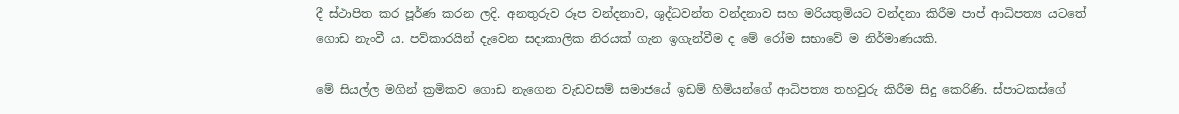දී ස්ථාපිත කර පූර්ණ කරන ලදි. අනතුරුව රූප වන්දනාව, ශුද්ධවන්ත වන්දනාව සහ මරියතුමියට වන්දනා කිරීම පාප් ආධිපත්‍ය යටතේ ගොඩ නැංවී ය. පව්කාරයින් දැවෙන සදාකාලික නිරයක් ගැන ඉගැන්වීම ද මේ රෝම සභාවේ ම නිර්මාණයකි.

මේ සියල්ල මගින් ක්‍රමිකව ගොඩ නැගෙන වැඩවසම් සමාජයේ ඉඩම් හිමියන්ගේ ආධිපත්‍ය තහවුරු කිරීම සිදු කෙරිණි. ස්පාටකස්ගේ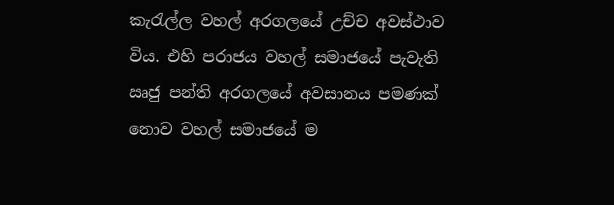කැරැල්ල වහල් අරගලයේ උච්ච අවස්ථාව විය. එහි පරාජය වහල් සමාජයේ පැවැති ඍජු පන්ති අරගලයේ අවසානය පමණක් නොව වහල් සමාජයේ ම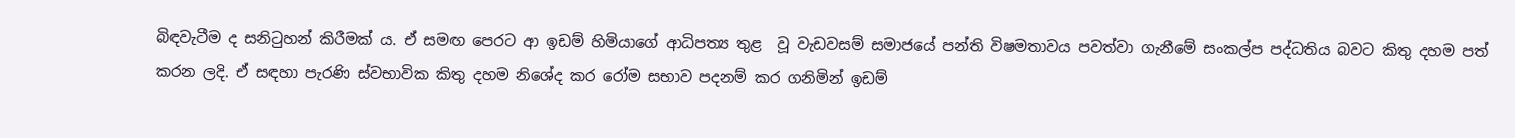බිඳවැටීම ද සනිටුහන් කිරීමක් ය. ඒ සමඟ පෙරට ආ ඉඩම් හිමියාගේ ආධිපත්‍ය තුළ  වූ වැඩවසම් සමාජයේ පන්ති විෂමතාවය පවත්වා ගැනීමේ සංකල්ප පද්ධතිය බවට කිතු දහම පත් කරන ලදි. ඒ සඳහා පැරණි ස්වභාවික කිතු දහම නිශේද කර රෝම සභාව පදනම් කර ගනිමින් ඉඩම්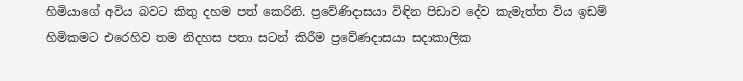හිමියාගේ අවිය බවට කිතු දහම පත් කෙරිනි. ප්‍රවේණිදාසයා විඳින පිඩාව දේව කැමැත්ත විය ඉඩම් හිමිකමට එරෙහිව තම නිදහස පතා සටන් කිරීම ප්‍රවේණදාසයා සදාකාලික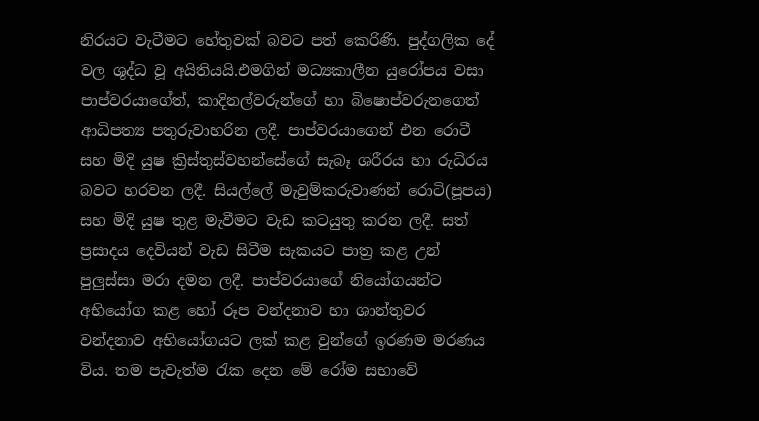නිරයට වැටීමට හේතුවක් බවට පත් කෙරිණි. පුද්ගලික දේ වල ශුද්ධ වූ අයිතියයි.එමගින් මධ්‍යකාලීන යුරෝපය වසා පාප්වරයාගේත්, කාදිනල්වරුන්ගේ හා බිෂොප්වරුනගෙත් ආධිපත්‍ය පතුරුවාහරින ලදී. පාප්වරයාගෙන් එන රොටී සහ මිදි යුෂ ක්‍රිස්තුස්වහන්සේගේ සැබෑ ශරීරය හා රුධිරය බවට හරවන ලදී. සියල්ලේ මැවුම්කරුවාණන් රොටි(පූපය) සහ මිදි යුෂ තුළ මැවීමට වැඩ කටයුතු කරන ලදී. සත් ප්‍රසාදය දෙවියන් වැඩ සිටීම සැකයට පාත්‍ර කළ උන් පුලුස්සා මරා දමන ලදී. පාප්වරයාගේ නියෝගයන්ට අභියෝග කළ හෝ රූප වන්දනාව හා ශාන්තුවර වන්දනාව අභියෝගයට ලක් කළ වුන්ගේ ඉරණම මරණය විය. තම පැවැත්ම රැක දෙන මේ රෝම සභාවේ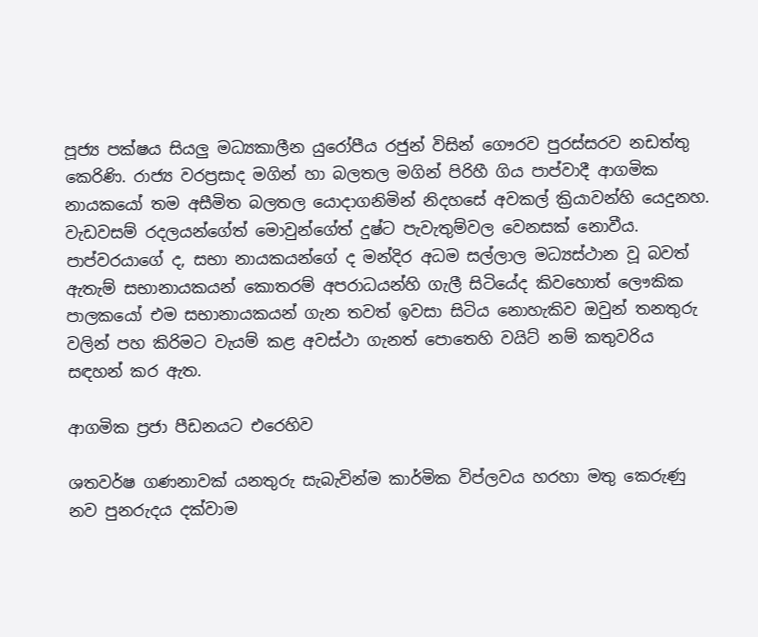පූජ්‍ය පක්ෂය සියලු මධ්‍යකාලීන යුරෝපීය රජුන් විසින් ගෞරව පුරස්සරව නඩත්තු කෙරිණි. රාජ්‍ය වරප්‍රසාද මගින් හා බලතල මගින් පිරිහී ගිය පාප්වාදී ආගමික නායකයෝ තම අසීමිත බලතල යොදාගනිමින් නිදහසේ අවකල් ක්‍රියාවන්හි යෙදුනහ. වැඩවසම් රදලයන්ගේත් මොවුන්ගේත් දුෂ්ට පැවැතුම්වල වෙනසක් නොවීය. පාප්වරයාගේ ද, සභා නායකයන්ගේ ද මන්දිර අධම සල්ලාල මධ්‍යස්ථාන වූ බවත් ඇතැම් සභානායකයන් කොතරම් අපරාධයන්හි ගැලී සිටියේද කිවහොත් ලෞකික පාලකයෝ එම සභානායකයන් ගැන තවත් ඉවසා සිටිය නොහැකිව ඔවුන් තනතුරු වලින් පහ කිරිමට වැයම් කළ අවස්ථා ගැනත් පොතෙහි වයිට් නම් කතුවරිය සඳහන් කර ඇත.

ආගමික ප්‍රජා පීඩනයට එරෙහිව

ශතවර්ෂ ගණනාවක් යනතුරු සැබැවින්ම කාර්මික විප්ලවය හරහා මතු කෙරුණු නව පුනරුදය දක්වාම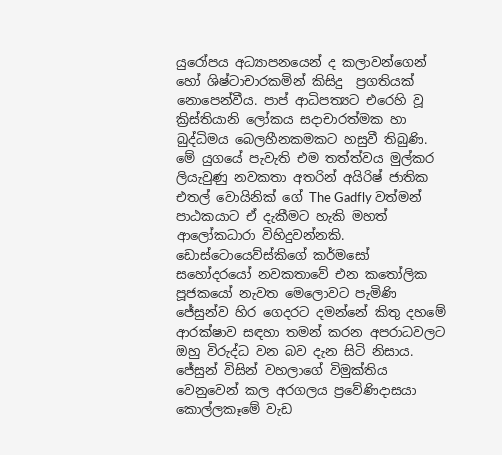යුරෝපය අධ්‍යාපනයෙන් ද කලාවන්ගෙන් හෝ ශිෂ්ටාචාරකමින් කිසිදු  ප්‍රගතියක් නොපෙන්වීය. පාප් ආධිපත්‍යට එරෙහි වූ ක්‍රිස්තියානි ලෝකය සදාචාරත්මක හා බුද්ධිමය බෙලහීනකමකට හසුවී තිබුණි. මේ යුගයේ පැවැති එම තත්ත්වය මුල්කර ලියැවුණු නවකතා අතරින් අයිරිෂ් ජාතික එතල් වොයිනික් ගේ The Gadfly වත්මන් පාඨකයාට ඒ දැකීමට හැකි මහත් ආලෝකධාරා විහිදුවන්නකි. ඩොස්ටොයෙව්ස්කිගේ කර්මසෝ සහෝදරයෝ නවකතාවේ එන කතෝලික පූජකයෝ නැවත මෙලොවට පැමිණි ජේසුන්ව හිර ගෙදරට දමන්නේ කිතු දහමේ ආරක්ෂාව සඳහා තමන් කරන අපරාධවලට ඔහු විරුද්ධ වන බව දැන සිටි නිසාය. ජේසුන් විසින් වහලාගේ විමුක්තිය වෙනුවෙන් කල අරගලය ප්‍රවේණිදාසයා කොල්ලකෑමේ වැඩ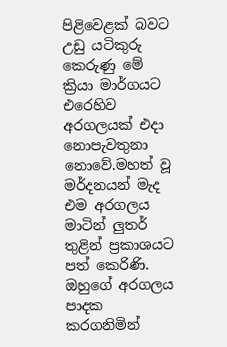පිළිවෙළක් බවට උඩු යටිකුරු කෙරුණු මේ ක්‍රියා මාර්ගයට එරෙහිව අරගලයක් එදා නොපැවතුනා නොවේ.මහත් වූ මර්දනයන් මැද එම අරගලය මාටින් ලුතර් තුළින් ප්‍රකාශයට පත් කෙරිණි. ඔහුගේ අරගලය පාදක කරගනිමින්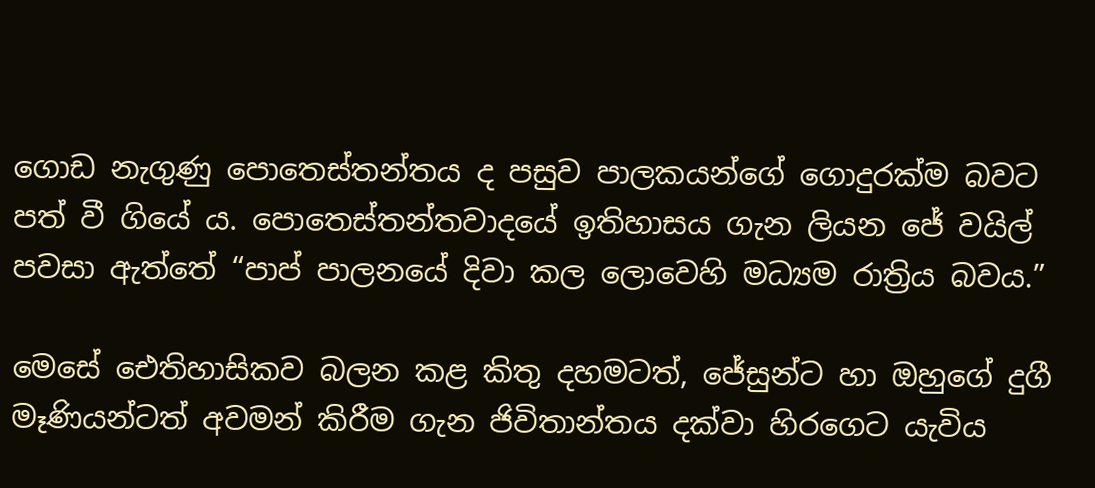ගොඩ නැගුණු පොතෙස්තන්තය ද පසුව පාලකයන්ගේ ගොදුරක්ම බවට පත් වී ගියේ ය. පොතෙස්තන්තවාදයේ ඉතිහාසය ගැන ලියන ජේ වයිල් පවසා ඇත්තේ “පාප් පාලනයේ දිවා කල ලොවෙහි මධ්‍යම රාත්‍රිය බවය.”

මෙසේ ඓතිහාසිකව බලන කළ කිතු දහමටත්, ජේසුන්ට හා ඔහුගේ දුගී  මෑණියන්ටත් අවමන් කිරීම ගැන ජිවිතාන්තය දක්වා හිරගෙට යැවිය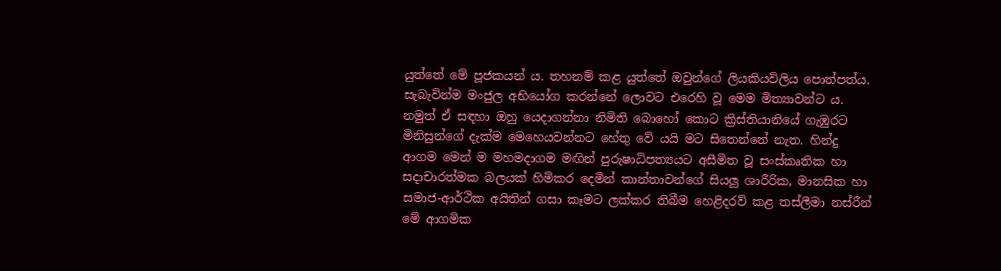යුත්තේ මේ පූජකයන් ය. තහනම් කළ යුත්තේ ඔවුන්ගේ ලියකියවිලිය පොත්පත්ය. සැබැවින්ම මංජුල අභියෝග කරන්නේ ලොවට එරෙහි වූ මෙම මිත්‍යාවන්ට ය. නමුත් ඒ සඳහා ඔහු යෙදාගන්නා නිමිති බොහෝ කොට ක්‍රිස්තියානියේ ගැඹුරට මිනිසුන්ගේ දැක්ම මෙහෙයවන්නට හේතු වේ යයි මට සිතෙන්නේ නැත. හින්දු ආගම මෙන් ම මහමදාගම මඟින් පුරුෂාධිපත්‍යයට අසීමිත වූ සංස්කෘතික හා සදාචාරත්මක බලයක් හිමිකර දෙමින් කාන්තාවන්ගේ සියලු ශාරීරික, මානසික හා සමාජ-ආර්ථික අයිතින් ගසා කෑමට ලක්කර තිබීම හෙළිදරව් කළ තස්ලීමා නස්රීන් මේ ආගමික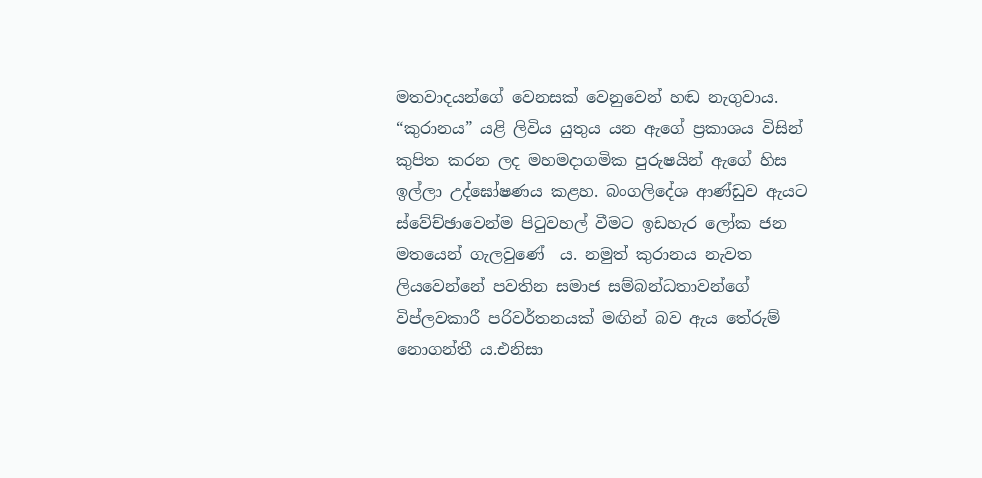මතවාදයන්ගේ වෙනසක් වෙනුවෙන් හඬ නැගුවාය. “කුරානය” යළි ලිවිය යුතුය යන ඇගේ ප්‍රකාශය විසින් කුපිත කරන ලද මහමදාගමික පුරුෂයින් ඇගේ හිස ඉල්ලා උද්ඝෝෂණය කළහ. බංගලිදේශ ආණ්ඩුව ඇයට ස්වේච්ඡාවෙන්ම පිටුවහල් වීමට ඉඩහැර ලෝක ජන මතයෙන් ගැලවුණේ  ය. නමුත් කුරානය නැවත ලියවෙන්නේ පවතින සමාජ සම්බන්ධතාවන්ගේ විප්ලවකාරී පරිවර්තනයක් මඟින් බව ඇය තේරුම් නොගන්තී ය.එනිසා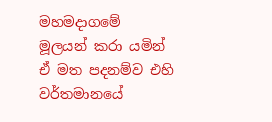මහමදාගමේ මූලයන් කරා යමින් ඒ මත පදනම්ව එහි වර්තමානයේ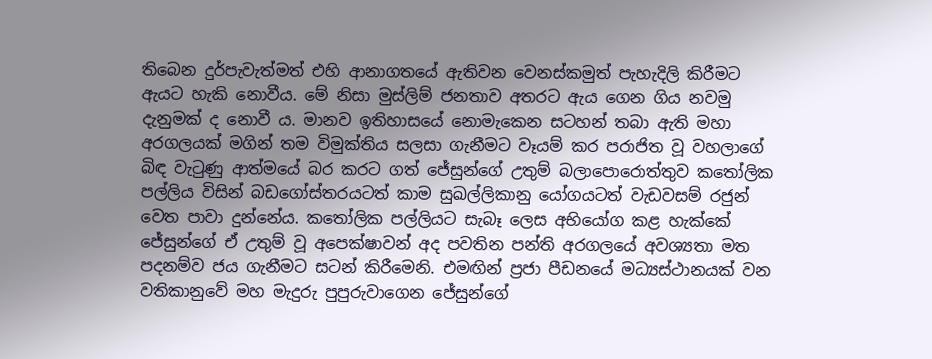තිබෙන දුර්පැවැත්මත් එහි ආනාගතයේ ඇතිවන වෙනස්කමුත් පැහැදිලි කිරීමට ඇයට හැකි නොවීය. මේ නිසා මුස්ලිම් ජනතාව අතරට ඇය ගෙන ගිය නවමු දැනුමක් ද නොවී ය. මානව ඉතිහාසයේ නොමැකෙන සටහන් තබා ඇති මහා අරගලයක් මගින් තම විමුක්තිය සලසා ගැනීමට වෑයම් කර පරාජිත වූ වහලාගේ බිඳ වැටුණු ආත්මයේ බර කරට ගත් ජේසුන්ගේ උතුම් බලාපොරොත්තුව කතෝලික පල්ලිය විසින් බඩගෝස්තරයටත් කාම සුඛල්ලිකානු යෝගයටත් වැඩවසම් රජුන් වෙත පාවා දුන්නේය. කතෝලික පල්ලියට සැබෑ ලෙස අභියෝග කළ හැක්කේ ජේසුන්ගේ ඒ උතුම් වූ අපෙක්ෂාවන් අද පවතින පන්ති අරගලයේ අවශ්‍යතා මත පදනම්ව ජය ගැනීමට සටන් කිරීමෙනි. එමඟින් ප්‍රජා පීඩනයේ මධ්‍යස්ථානයක් වන වතිකානුවේ මහ මැදුරු පුපුරුවාගෙන ජේසුන්ගේ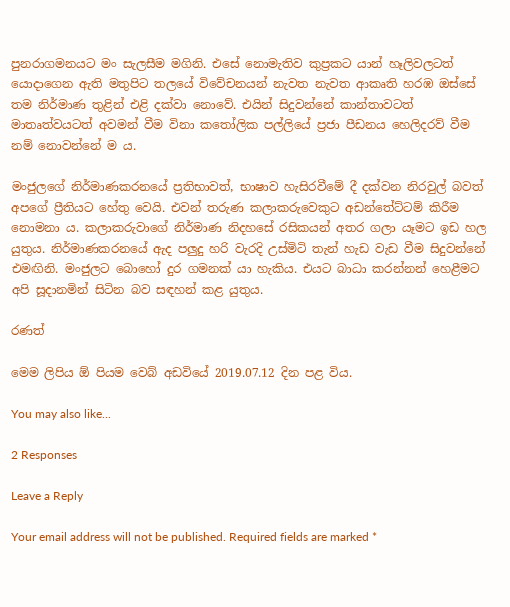පුනරාගමනයට මං සැලසීම මගිනි. එසේ නොමැතිව කුප්‍රකට යාන් හෑලිවලටත් යොදාගෙන ඇති මතුපිට තලයේ විවේචනයන් නැවත නැවත ආකෘති හරඹ ඔස්සේ තම නිර්මාණ තුළින් එළි දක්වා නොවේ. එයින් සිදුවන්නේ කාන්තාවටත් මාතෘත්වයටත් අවමන් වීම විනා කතෝලික පල්ලියේ ප්‍රජා පීඩනය හෙලිදරව් වීම නම් නොවන්නේ ම ය.

මංජුලගේ නිර්මාණකරනයේ ප්‍රතිභාවත්, භාෂාව හැසිරවීමේ දී දක්වන නිරවුල් බවත් අපගේ ප්‍රීතියට හේතු වෙයි. එවන් තරුණ කලාකරුවෙකුට අඩන්තේට්ටම් කිරීම නොමනා ය. කලාකරුවාගේ නිර්මාණ නිදහසේ රසිකයන් අතර ගලා යෑමට ඉඩ හල යුතුය. නිර්මාණකරනයේ ඇද පලුදු හරි වැරදි උස්මිටි තැන් හැඩ වැඩ වීම සිදුවන්නේ එමඟිනි. මංජුලට බොහෝ දුර ගමනක් යා හැකිය. එයට බාධා කරන්නන් හෙළීමට අපි සූදානමින් සිටින බව සඳහන් කළ යුතුය.

රණත්

මෙම ලිපිය ඕ පියම වෙබ් අඩවියේ 2019.07.12 දින පළ විය.

You may also like...

2 Responses

Leave a Reply

Your email address will not be published. Required fields are marked *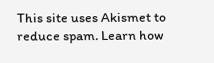This site uses Akismet to reduce spam. Learn how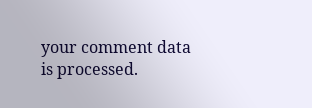your comment data is processed.